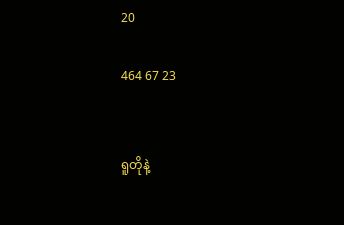20

464 67 23


ရူတိုနဲ့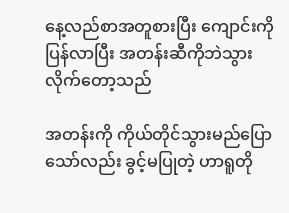နေ့လည်စာအတူစားပြီး ကျောင်းကိုပြန်လာပြီး အတန်းဆီကိုဘဲသွားလိုက်တော့သည်

အတန်းကို ကိုယ်တိုင်သွားမည်ပြောသော်လည်း ခွင့်မပြုတဲ့ ဟာရူတို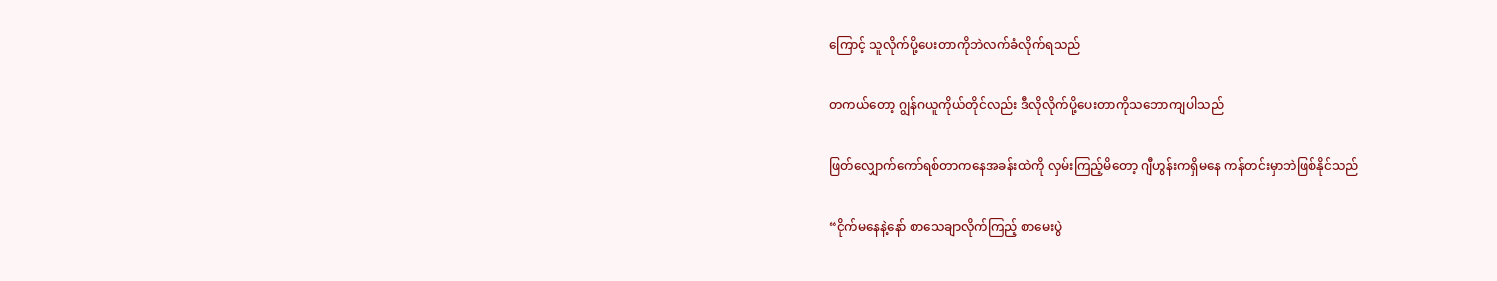ကြောင့် သူလိုက်ပို့ပေးတာကိုဘဲလက်ခံလိုက်ရသည်

တကယ်တော့ ဂျွန်ဂယူကိုယ်တိုင်လည်း ဒီလိုလိုက်ပို့ပေးတာကိုသဘောကျပါသည်

ဖြတ်လျှောက်ကော်ရစ်တာကနေအခန်းထဲကို လှမ်းကြည့်မိတော့ ဂျီဟွန်းကရှိမနေ ကန်တင်းမှာဘဲဖြစ်နိုင်သည်

“ငိုက်မနေနဲ့နော် စာသေချာလိုက်ကြည့် စာမေးပွဲ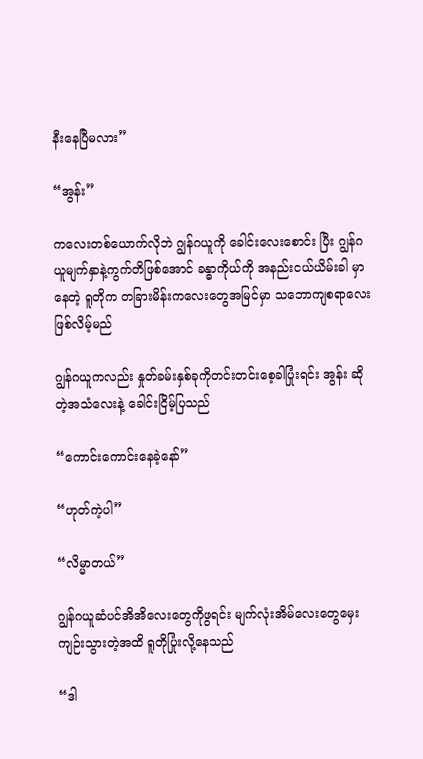နီးနေပြီမလား”

“အွန်း”

ကလေးတစ်ယောက်လိုဘဲ ဂျွန်ဂယူကို ခေါင်းလေးစောင်း ပြီး ဂျွန်ဂယူမျက်နှာနဲ့ကွက်တိဖြစ်အောင် ခန္ဓာကိုယ်ကို အနည်းငယ်ယိမ်းခါ မှာနေတဲ့ ရူတိုက တခြားမိန်းကလေးတွေအမြင်မှာ သဘောကျစရာလေးဖြစ်လိမ့်မည်

ဂျွန်ဂယူကလည်း နှုတ်ခမ်းနှစ်ခုကိုတင်းတင်းစေ့ခါပြုံးရင်း အွန်း ဆိုတဲ့အသံလေးနဲ့ ခေါင်းငြိမ့်ပြသည်

“ကောင်းကောင်းနေခဲ့နော်”

“ဟုတ်ကဲ့ပါ”

“လိမ္မာတယ်”

ဂျွန်ဂယူဆံပင်အိအိလေးတွေကိုဖွရင်း မျက်လုံးအိမ်လေးတွေမှေးကျဉ်းသွားတဲ့အထိ ရူတိုပြုံးလို့နေသည်

“ဒါ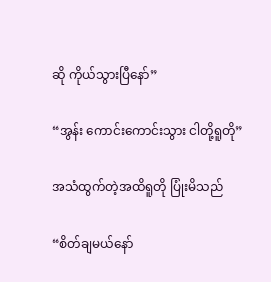ဆို ကိုယ်သွားပြီနော်”

“အွန်း ကောင်းကောင်းသွား ငါတို့ရူတို”

အသံထွက်တဲ့အထိရူတို ပြုံးမိသည်

“စိတ်ချမယ်နော်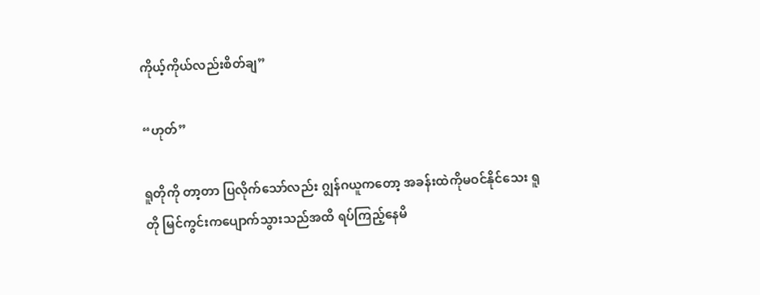ကိုယ့်ကိုယ်လည်းစိတ်ချ”

“ဟုတ်”

ရူတိုကို တာ့တာ ပြလိုက်သော်လည်း ဂျွန်ဂယူကတော့ အခန်းထဲကိုမဝင်နိုင်သေး ရူတို မြင်ကွင်းကပျောက်သွားသည်အထိ ရပ်ကြည့်နေမိ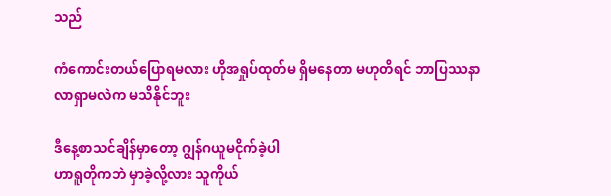သည်

ကံကောင်းတယ်ပြောရမလား ဟိုအရှုပ်ထုတ်မ ရှိမနေတာ မဟုတိရင် ဘာပြဿနာလာရှာမလဲက မသိနိုင်ဘူး

ဒီနေ့စာသင်ချိန်မှာတော့ ဂျွန်ဂယူမငိုက်ခဲ့ပါ
ဟာရူတိုကဘဲ မှာခဲ့လို့လား သူကိုယ်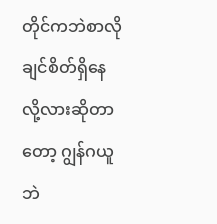တိုင်ကဘဲစာလိုချင်စိတ်ရှိနေလို့လားဆို‌တာတော့ ဂျွန်ဂယူဘဲ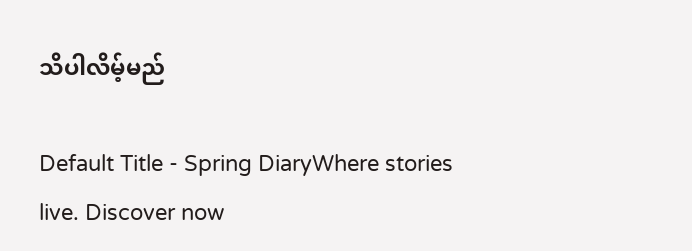သိပါလိမ့်မည်

Default Title - Spring DiaryWhere stories live. Discover now